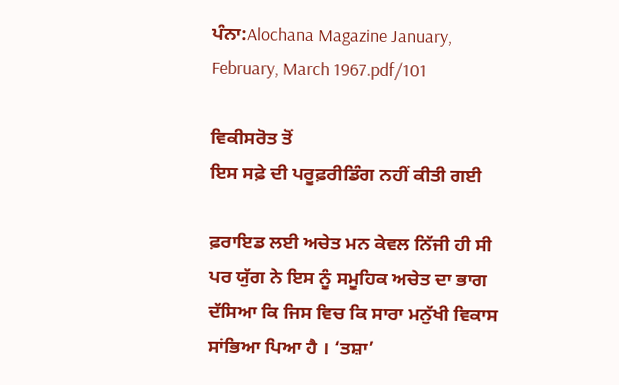ਪੰਨਾ:Alochana Magazine January, February, March 1967.pdf/101

ਵਿਕੀਸਰੋਤ ਤੋਂ
ਇਸ ਸਫ਼ੇ ਦੀ ਪਰੂਫ਼ਰੀਡਿੰਗ ਨਹੀਂ ਕੀਤੀ ਗਈ

ਫ਼ਰਾਇਡ ਲਈ ਅਚੇਤ ਮਨ ਕੇਵਲ ਨਿੱਜੀ ਹੀ ਸੀ ਪਰ ਯੁੱਗ ਨੇ ਇਸ ਨੂੰ ਸਮੂਹਿਕ ਅਚੇਤ ਦਾ ਭਾਗ ਦੱਸਿਆ ਕਿ ਜਿਸ ਵਿਚ ਕਿ ਸਾਰਾ ਮਨੁੱਖੀ ਵਿਕਾਸ ਸਾਂਭਿਆ ਪਿਆ ਹੈ । ‘ਤਸ਼ਾ’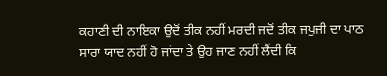ਕਹਾਣੀ ਦੀ ਨਾਇਕਾ ਉਦੋਂ ਤੀਕ ਨਹੀਂ ਮਰਦੀ ਜਦੋਂ ਤੀਕ ਜਪੁਜੀ ਦਾ ਪਾਠ ਸਾਰਾ ਯਾਦ ਨਹੀਂ ਹੋ ਜਾਂਦਾ ਤੇ ਉਹ ਜਾਣ ਨਹੀਂ ਲੈਂਦੀ ਕਿ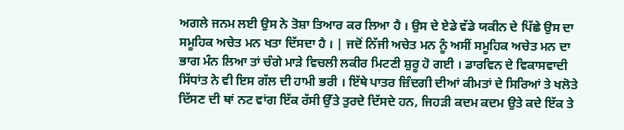ਅਗਲੇ ਜਨਮ ਲਈ ਉਸ ਨੇ ਤੋਸ਼ਾ ਤਿਆਰ ਕਰ ਲਿਆ ਹੈ । ਉਸ ਦੇ ਏਡੇ ਵੱਡੇ ਯਕੀਨ ਦੇ ਪਿੱਛੇ ਉਸ ਦਾ ਸਮੂਹਿਕ ਅਚੇਤ ਮਨ ਖਤਾ ਦਿੱਸਦਾ ਹੈ । | ਜਦੋਂ ਨਿੱਜੀ ਅਚੇਤ ਮਨ ਨੂੰ ਅਸੀਂ ਸਮੂਹਿਕ ਅਚੇਤ ਮਨ ਦਾ ਭਾਗ ਮੰਨ ਲਿਆ ਤਾਂ ਚੰਗੇ ਮਾੜੇ ਵਿਚਲੀ ਲਕੀਰ ਮਿਟਣੀ ਸ਼ੁਰੂ ਹੋ ਗਈ । ਡਾਰਵਿਨ ਦੇ ਵਿਕਾਸਵਾਦੀ ਸਿੱਧਾਂਤ ਨੇ ਵੀ ਇਸ ਗੱਲ ਦੀ ਹਾਮੀ ਭਰੀ । ਇੱਥੇ ਪਾਤਰ ਜ਼ਿੰਦਗੀ ਦੀਆਂ ਕੀਮਤਾਂ ਦੇ ਸਿਰਿਆਂ ਤੇ ਖਲੋਤੇ ਦਿੱਸਣ ਦੀ ਥਾਂ ਨਟ ਵਾਂਗ ਇੱਕ ਰੱਸੀ ਉੱਤੇ ਤੁਰਦੇ ਦਿੱਸਦੇ ਹਨ, ਜਿਹੜੀ ਕਦਮ ਕਦਮ ਉਤੇ ਕਦੇ ਇੱਕ ਤੇ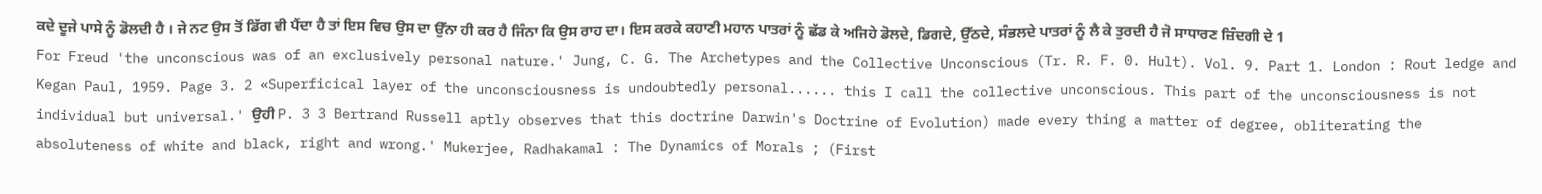ਕਦੇ ਦੂਜੇ ਪਾਸੇ ਨੂੰ ਡੋਲਦੀ ਹੈ । ਜੇ ਨਟ ਉਸ ਤੋਂ ਡਿੱਗ ਵੀ ਪੈਂਦਾ ਹੈ ਤਾਂ ਇਸ ਵਿਚ ਉਸ ਦਾ ਉੱਨਾ ਹੀ ਕਰ ਹੈ ਜਿੰਨਾ ਕਿ ਉਸ ਰਾਹ ਦਾ। ਇਸ ਕਰਕੇ ਕਹਾਣੀ ਮਹਾਨ ਪਾਤਰਾਂ ਨੂੰ ਛੱਡ ਕੇ ਅਜਿਹੇ ਡੋਲਦੇ, ਡਿਗਦੇ, ਉੱਠਦੇ, ਸੰਭਲਦੇ ਪਾਤਰਾਂ ਨੂੰ ਲੈ ਕੇ ਤੁਰਦੀ ਹੈ ਜੋ ਸਾਧਾਰਣ ਜ਼ਿੰਦਗੀ ਦੇ 1 For Freud 'the unconscious was of an exclusively personal nature.' Jung, C. G. The Archetypes and the Collective Unconscious (Tr. R. F. 0. Hult). Vol. 9. Part 1. London : Rout ledge and Kegan Paul, 1959. Page 3. 2 «Superficical layer of the unconsciousness is undoubtedly personal...... this I call the collective unconscious. This part of the unconsciousness is not individual but universal.' ਉਹੀ P. 3 3 Bertrand Russell aptly observes that this doctrine Darwin's Doctrine of Evolution) made every thing a matter of degree, obliterating the absoluteness of white and black, right and wrong.' Mukerjee, Radhakamal : The Dynamics of Morals ; (First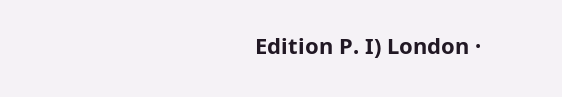Edition P. I) London ·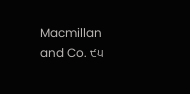Macmillan and Co. ੯੫